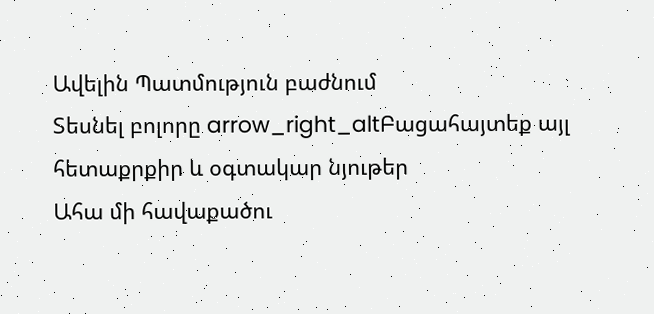Ավելին Պատմություն բաժնում
Տեսնել բոլորը arrow_right_altԲացահայտեք այլ հետաքրքիր և օգտակար նյութեր
Ահա մի հավաքածու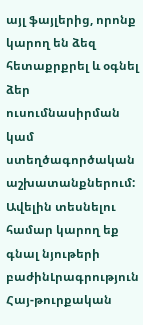այլ ֆայլերից, որոնք կարող են ձեզ հետաքրքրել և օգնել ձեր ուսումնասիրման կամ ստեղծագործական աշխատանքներում: Ավելին տեսնելու համար կարող եք գնալ նյութերի բաժինԼրագրություն
Հայ-թուրքական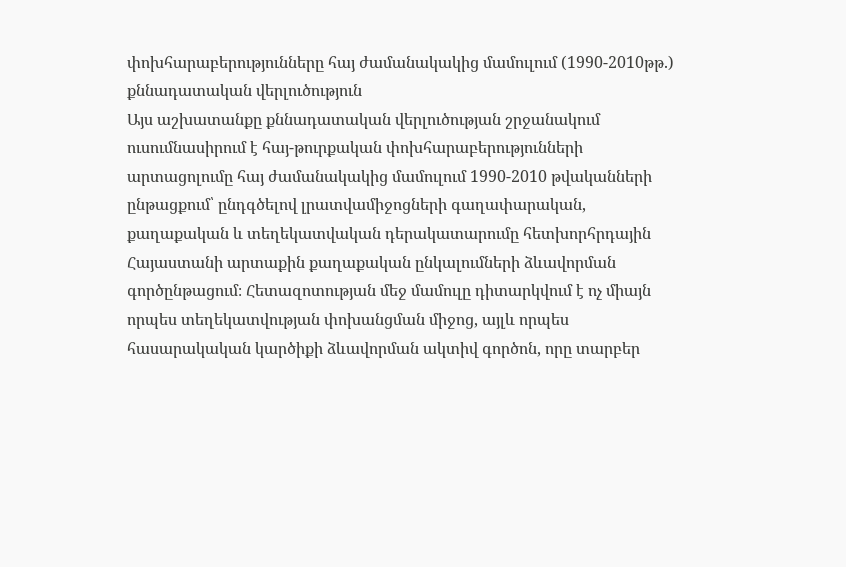փոխհարաբերությունները հայ ժամանակակից մամուլում (1990-2010թթ.) քննադատական վերլուծություն
Այս աշխատանքը քննադատական վերլուծության շրջանակում ուսումնասիրում է հայ-թուրքական փոխհարաբերությունների արտացոլումը հայ ժամանակակից մամուլում 1990-2010 թվականների ընթացքում՝ ընդգծելով լրատվամիջոցների գաղափարական, քաղաքական և տեղեկատվական դերակատարումը հետխորհրդային Հայաստանի արտաքին քաղաքական ընկալումների ձևավորման գործընթացում։ Հետազոտության մեջ մամուլը դիտարկվում է ոչ միայն որպես տեղեկատվության փոխանցման միջոց, այլև որպես հասարակական կարծիքի ձևավորման ակտիվ գործոն, որը տարբեր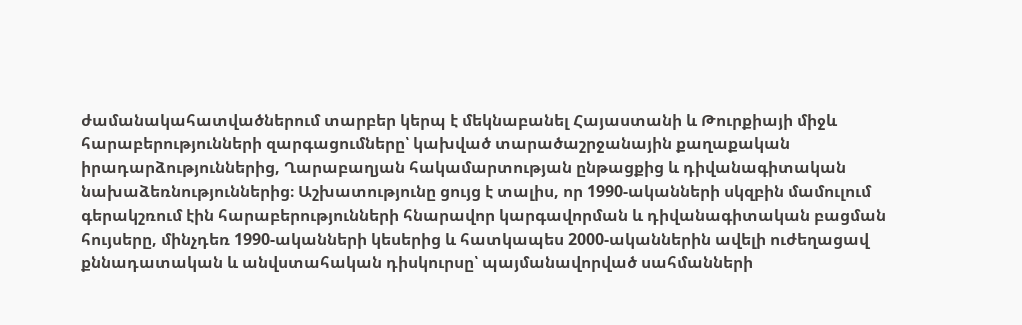ժամանակահատվածներում տարբեր կերպ է մեկնաբանել Հայաստանի և Թուրքիայի միջև հարաբերությունների զարգացումները՝ կախված տարածաշրջանային քաղաքական իրադարձություններից, Ղարաբաղյան հակամարտության ընթացքից և դիվանագիտական նախաձեռնություններից։ Աշխատությունը ցույց է տալիս, որ 1990-ականների սկզբին մամուլում գերակշռում էին հարաբերությունների հնարավոր կարգավորման և դիվանագիտական բացման հույսերը, մինչդեռ 1990-ականների կեսերից և հատկապես 2000-ականներին ավելի ուժեղացավ քննադատական և անվստահական դիսկուրսը՝ պայմանավորված սահմանների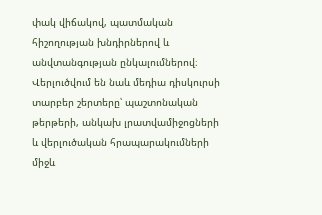փակ վիճակով, պատմական հիշողության խնդիրներով և անվտանգության ընկալումներով։ Վերլուծվում են նաև մեդիա դիսկուրսի տարբեր շերտերը՝ պաշտոնական թերթերի, անկախ լրատվամիջոցների և վերլուծական հրապարակումների միջև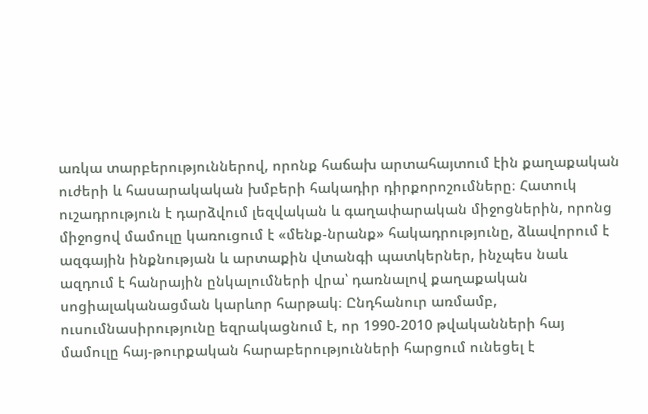առկա տարբերություններով, որոնք հաճախ արտահայտում էին քաղաքական ուժերի և հասարակական խմբերի հակադիր դիրքորոշումները։ Հատուկ ուշադրություն է դարձվում լեզվական և գաղափարական միջոցներին, որոնց միջոցով մամուլը կառուցում է «մենք-նրանք» հակադրությունը, ձևավորում է ազգային ինքնության և արտաքին վտանգի պատկերներ, ինչպես նաև ազդում է հանրային ընկալումների վրա՝ դառնալով քաղաքական սոցիալականացման կարևոր հարթակ։ Ընդհանուր առմամբ, ուսումնասիրությունը եզրակացնում է, որ 1990-2010 թվականների հայ մամուլը հայ-թուրքական հարաբերությունների հարցում ունեցել է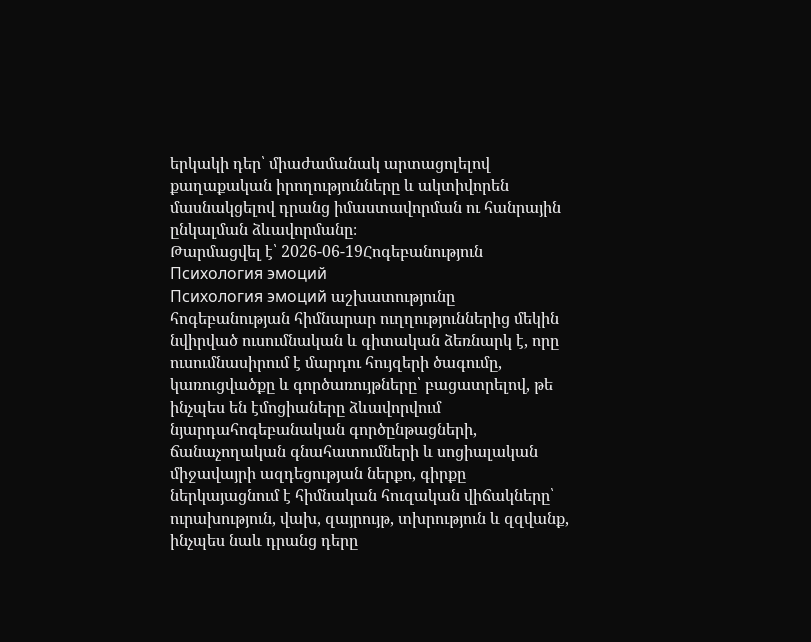երկակի դեր՝ միաժամանակ արտացոլելով քաղաքական իրողությունները և ակտիվորեն մասնակցելով դրանց իմաստավորման ու հանրային ընկալման ձևավորմանը։
Թարմացվել է՝ 2026-06-19Հոգեբանություն
Психология эмоций
Психология эмоций աշխատությունը հոգեբանության հիմնարար ուղղություններից մեկին նվիրված ուսումնական և գիտական ձեռնարկ է, որը ուսումնասիրում է մարդու հույզերի ծագումը, կառուցվածքը և գործառույթները՝ բացատրելով, թե ինչպես են էմոցիաները ձևավորվում նյարդահոգեբանական գործընթացների, ճանաչողական գնահատումների և սոցիալական միջավայրի ազդեցության ներքո, գիրքը ներկայացնում է հիմնական հուզական վիճակները՝ ուրախություն, վախ, զայրույթ, տխրություն և զզվանք, ինչպես նաև դրանց դերը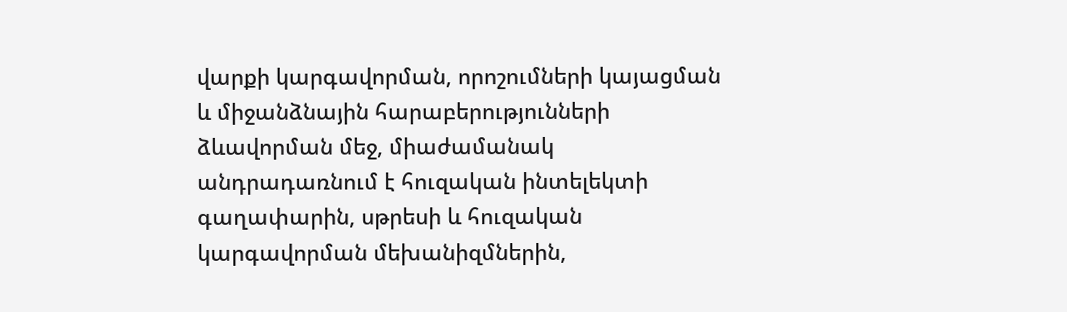վարքի կարգավորման, որոշումների կայացման և միջանձնային հարաբերությունների ձևավորման մեջ, միաժամանակ անդրադառնում է հուզական ինտելեկտի գաղափարին, սթրեսի և հուզական կարգավորման մեխանիզմներին,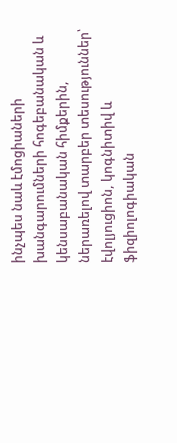ինչպես նաև էմոցիաների խանգարումների հոգեբանական և կենսաբանական հիմքերին, ներառելով տարբեր տեսություններ՝ էվոլյուցիոն, կոգնիտիվ և ֆիզիոլոգիական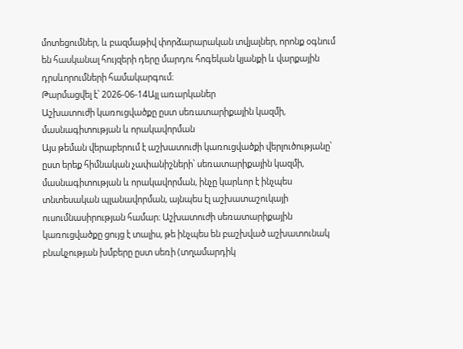մոտեցումներ, և բազմաթիվ փորձարարական տվյալներ, որոնք օգնում են հասկանալ հույզերի դերը մարդու հոգեկան կյանքի և վարքային դրսևորումների համակարգում։
Թարմացվել է՝ 2026-06-14Այլ առարկաներ
Աշխատուժի կառուցվածքը ըստ սեռատարիքային կազմի, մասնագիտության և որակավորման
Այս թեման վերաբերում է աշխատուժի կառուցվածքի վերլուծությանը՝ ըստ երեք հիմնական չափանիշների՝ սեռատարիքային կազմի, մասնագիտության և որակավորման, ինչը կարևոր է ինչպես տնտեսական պլանավորման, այնպես էլ աշխատաշուկայի ուսումնասիրության համար։ Աշխատուժի սեռատարիքային կառուցվածքը ցույց է տալիս, թե ինչպես են բաշխված աշխատունակ բնակչության խմբերը ըստ սեռի (տղամարդիկ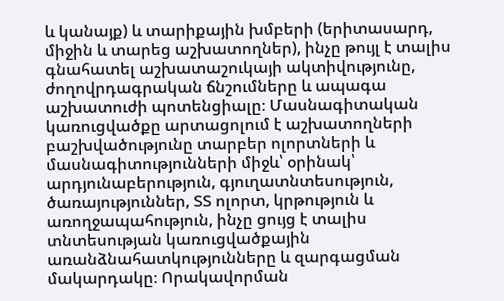և կանայք) և տարիքային խմբերի (երիտասարդ, միջին և տարեց աշխատողներ), ինչը թույլ է տալիս գնահատել աշխատաշուկայի ակտիվությունը, ժողովրդագրական ճնշումները և ապագա աշխատուժի պոտենցիալը։ Մասնագիտական կառուցվածքը արտացոլում է աշխատողների բաշխվածությունը տարբեր ոլորտների և մասնագիտությունների միջև՝ օրինակ՝ արդյունաբերություն, գյուղատնտեսություն, ծառայություններ, ՏՏ ոլորտ, կրթություն և առողջապահություն, ինչը ցույց է տալիս տնտեսության կառուցվածքային առանձնահատկությունները և զարգացման մակարդակը։ Որակավորման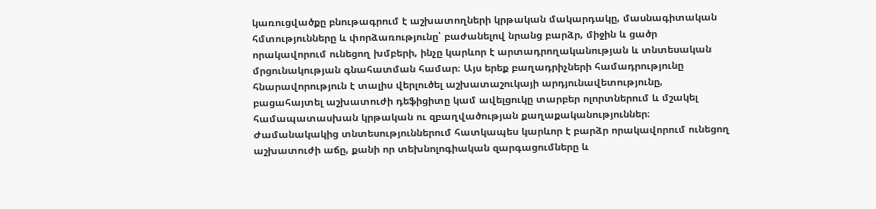կառուցվածքը բնութագրում է աշխատողների կրթական մակարդակը, մասնագիտական հմտությունները և փորձառությունը՝ բաժանելով նրանց բարձր, միջին և ցածր որակավորում ունեցող խմբերի, ինչը կարևոր է արտադրողականության և տնտեսական մրցունակության գնահատման համար։ Այս երեք բաղադրիչների համադրությունը հնարավորություն է տալիս վերլուծել աշխատաշուկայի արդյունավետությունը, բացահայտել աշխատուժի դեֆիցիտը կամ ավելցուկը տարբեր ոլորտներում և մշակել համապատասխան կրթական ու զբաղվածության քաղաքականություններ։ Ժամանակակից տնտեսություններում հատկապես կարևոր է բարձր որակավորում ունեցող աշխատուժի աճը, քանի որ տեխնոլոգիական զարգացումները և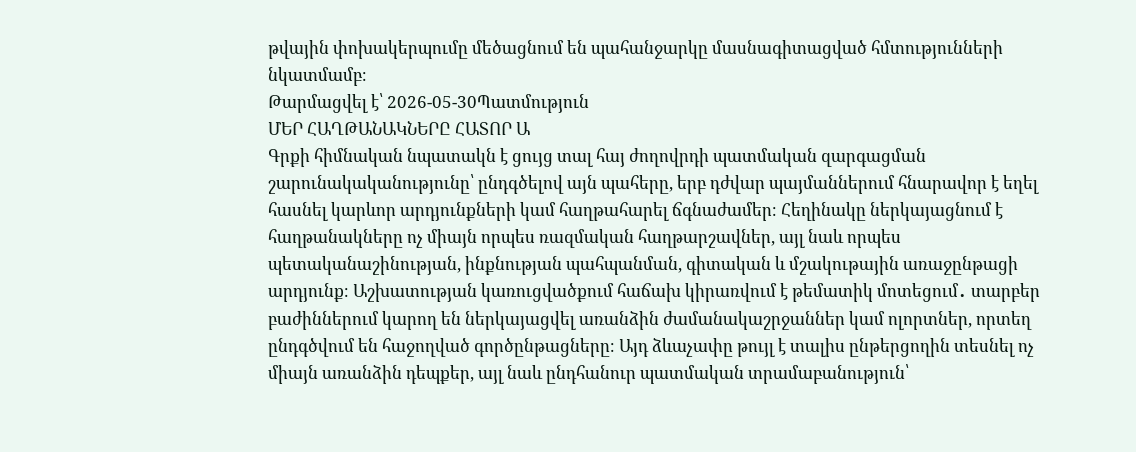թվային փոխակերպումը մեծացնում են պահանջարկը մասնագիտացված հմտությունների նկատմամբ։
Թարմացվել է՝ 2026-05-30Պատմություն
ՄԵՐ ՀԱՂԹԱՆԱԿՆԵՐԸ ՀԱՏՈՐ Ա
Գրքի հիմնական նպատակն է ցույց տալ հայ ժողովրդի պատմական զարգացման շարունակականությունը՝ ընդգծելով այն պահերը, երբ դժվար պայմաններում հնարավոր է եղել հասնել կարևոր արդյունքների կամ հաղթահարել ճգնաժամեր։ Հեղինակը ներկայացնում է հաղթանակները ոչ միայն որպես ռազմական հաղթարշավներ, այլ նաև որպես պետականաշինության, ինքնության պահպանման, գիտական և մշակութային առաջընթացի արդյունք։ Աշխատության կառուցվածքում հաճախ կիրառվում է թեմատիկ մոտեցում․ տարբեր բաժիններում կարող են ներկայացվել առանձին ժամանակաշրջաններ կամ ոլորտներ, որտեղ ընդգծվում են հաջողված գործընթացները։ Այդ ձևաչափը թույլ է տալիս ընթերցողին տեսնել ոչ միայն առանձին դեպքեր, այլ նաև ընդհանուր պատմական տրամաբանություն՝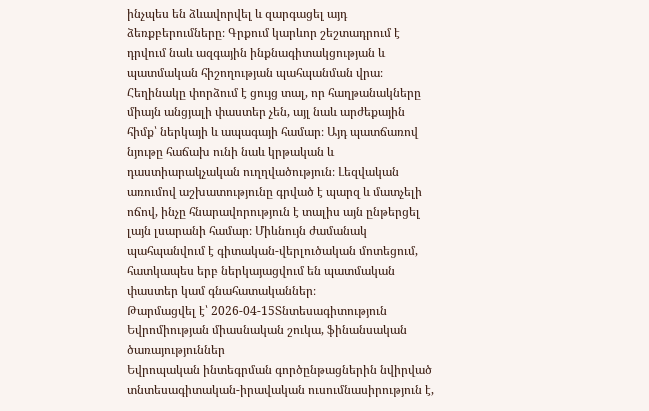ինչպես են ձևավորվել և զարգացել այդ ձեռքբերումները։ Գրքում կարևոր շեշտադրում է դրվում նաև ազգային ինքնագիտակցության և պատմական հիշողության պահպանման վրա։ Հեղինակը փորձում է ցույց տալ, որ հաղթանակները միայն անցյալի փաստեր չեն, այլ նաև արժեքային հիմք՝ ներկայի և ապագայի համար։ Այդ պատճառով նյութը հաճախ ունի նաև կրթական և դաստիարակչական ուղղվածություն։ Լեզվական առումով աշխատությունը գրված է պարզ և մատչելի ոճով, ինչը հնարավորություն է տալիս այն ընթերցել լայն լսարանի համար։ Միևնույն ժամանակ պահպանվում է գիտական-վերլուծական մոտեցում, հատկապես երբ ներկայացվում են պատմական փաստեր կամ գնահատականներ։
Թարմացվել է՝ 2026-04-15Տնտեսագիտություն
Եվրոմիության միասնական շուկա, ֆինանսական ծառայություններ
Եվրոպական ինտեգրման գործընթացներին նվիրված տնտեսագիտական-իրավական ուսումնասիրություն է,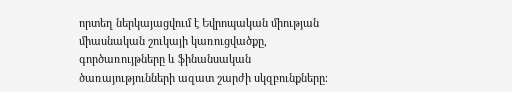որտեղ ներկայացվում է Եվրոպական միության միասնական շուկայի կառուցվածքը, գործառույթները և ֆինանսական ծառայությունների ազատ շարժի սկզբունքները։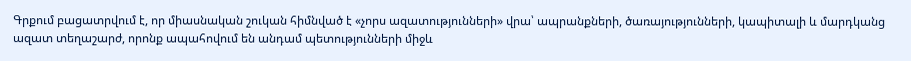Գրքում բացատրվում է, որ միասնական շուկան հիմնված է «չորս ազատությունների» վրա՝ ապրանքների, ծառայությունների, կապիտալի և մարդկանց ազատ տեղաշարժ, որոնք ապահովում են անդամ պետությունների միջև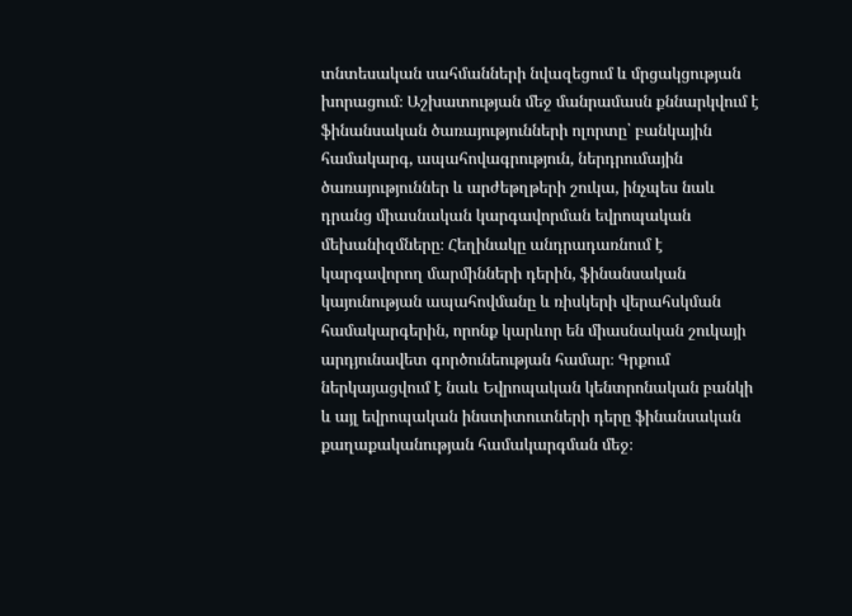տնտեսական սահմանների նվազեցում և մրցակցության խորացում։ Աշխատության մեջ մանրամասն քննարկվում է ֆինանսական ծառայությունների ոլորտը՝ բանկային համակարգ, ապահովագրություն, ներդրումային ծառայություններ և արժեթղթերի շուկա, ինչպես նաև դրանց միասնական կարգավորման եվրոպական մեխանիզմները։ Հեղինակը անդրադառնում է կարգավորող մարմինների դերին, ֆինանսական կայունության ապահովմանը և ռիսկերի վերահսկման համակարգերին, որոնք կարևոր են միասնական շուկայի արդյունավետ գործունեության համար։ Գրքում ներկայացվում է նաև Եվրոպական կենտրոնական բանկի և այլ եվրոպական ինստիտուտների դերը ֆինանսական քաղաքականության համակարգման մեջ։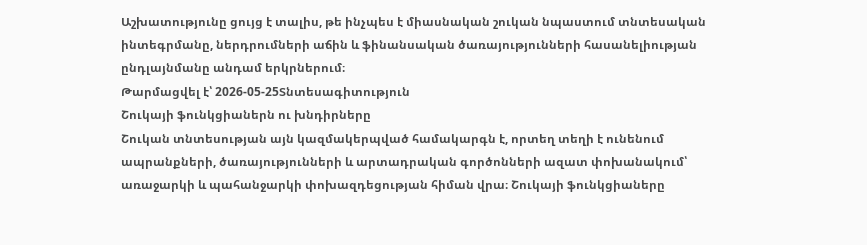Աշխատությունը ցույց է տալիս, թե ինչպես է միասնական շուկան նպաստում տնտեսական ինտեգրմանը, ներդրումների աճին և ֆինանսական ծառայությունների հասանելիության ընդլայնմանը անդամ երկրներում։
Թարմացվել է՝ 2026-05-25Տնտեսագիտություն
Շուկայի ֆունկցիաներն ու խնդիրները
Շուկան տնտեսության այն կազմակերպված համակարգն է, որտեղ տեղի է ունենում ապրանքների, ծառայությունների և արտադրական գործոնների ազատ փոխանակում՝ առաջարկի և պահանջարկի փոխազդեցության հիման վրա։ Շուկայի ֆունկցիաները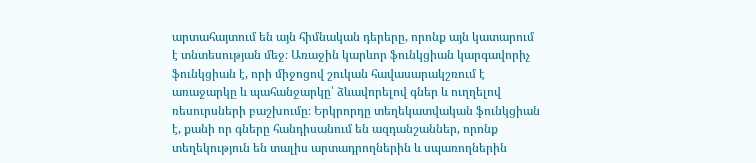արտահայտում են այն հիմնական դերերը, որոնք այն կատարում է տնտեսության մեջ։ Առաջին կարևոր ֆունկցիան կարգավորիչ ֆունկցիան է, որի միջոցով շուկան հավասարակշռում է առաջարկը և պահանջարկը՝ ձևավորելով գներ և ուղղելով ռեսուրսների բաշխումը։ Երկրորդը տեղեկատվական ֆունկցիան է, քանի որ գները հանդիսանում են ազդանշաններ, որոնք տեղեկություն են տալիս արտադրողներին և սպառողներին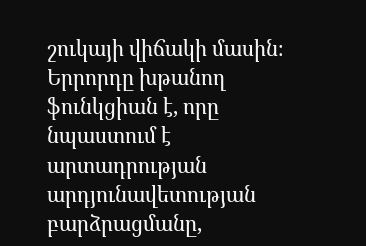շուկայի վիճակի մասին։ Երրորդը խթանող ֆունկցիան է, որը նպաստում է արտադրության արդյունավետության բարձրացմանը,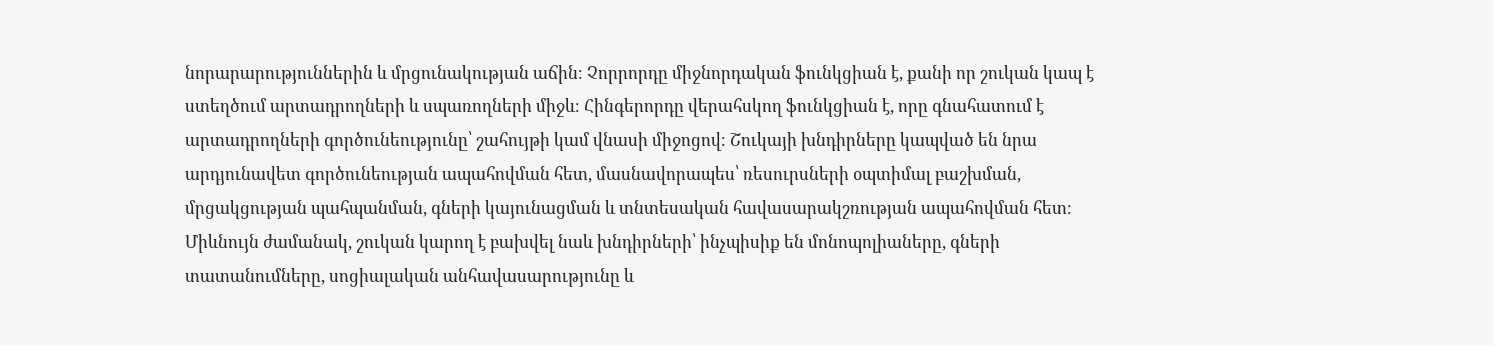նորարարություններին և մրցունակության աճին։ Չորրորդը միջնորդական ֆունկցիան է, քանի որ շուկան կապ է ստեղծում արտադրողների և սպառողների միջև։ Հինգերորդը վերահսկող ֆունկցիան է, որը գնահատում է արտադրողների գործունեությունը՝ շահույթի կամ վնասի միջոցով։ Շուկայի խնդիրները կապված են նրա արդյունավետ գործունեության ապահովման հետ, մասնավորապես՝ ռեսուրսների օպտիմալ բաշխման, մրցակցության պահպանման, գների կայունացման և տնտեսական հավասարակշռության ապահովման հետ։ Միևնույն ժամանակ, շուկան կարող է բախվել նաև խնդիրների՝ ինչպիսիք են մոնոպոլիաները, գների տատանումները, սոցիալական անհավասարությունը և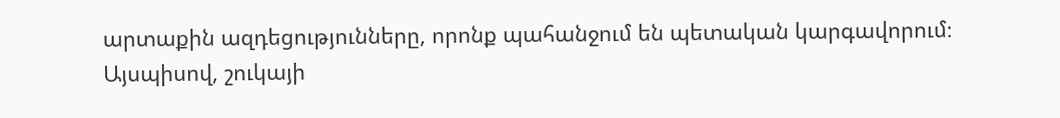արտաքին ազդեցությունները, որոնք պահանջում են պետական կարգավորում։ Այսպիսով, շուկայի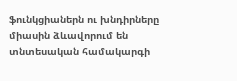ֆունկցիաներն ու խնդիրները միասին ձևավորում են տնտեսական համակարգի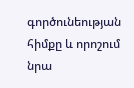գործունեության հիմքը և որոշում նրա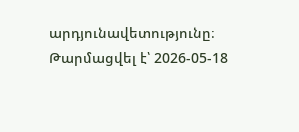արդյունավետությունը։
Թարմացվել է՝ 2026-05-18